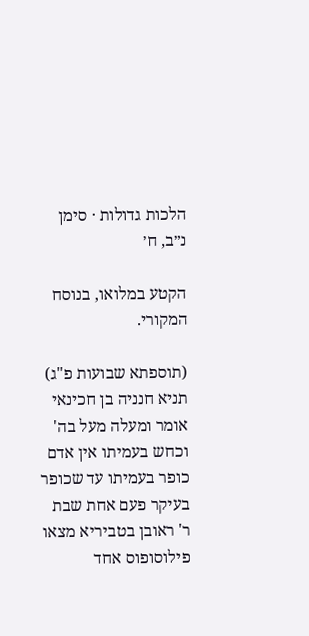הלכות גדולות · סימן נ״ב, ח׳

הקטע במלואו, בנוסח המקורי.

(תוספתא שבועות פ"ג) תניא חנניה בן חכינאי אומר ומעלה מעל בה' וכחש בעמיתו אין אדם כופר בעמיתו עד שכופר בעיקר פעם אחת שבת ר' ראובן בטביריא מצאו פילוסופוס אחד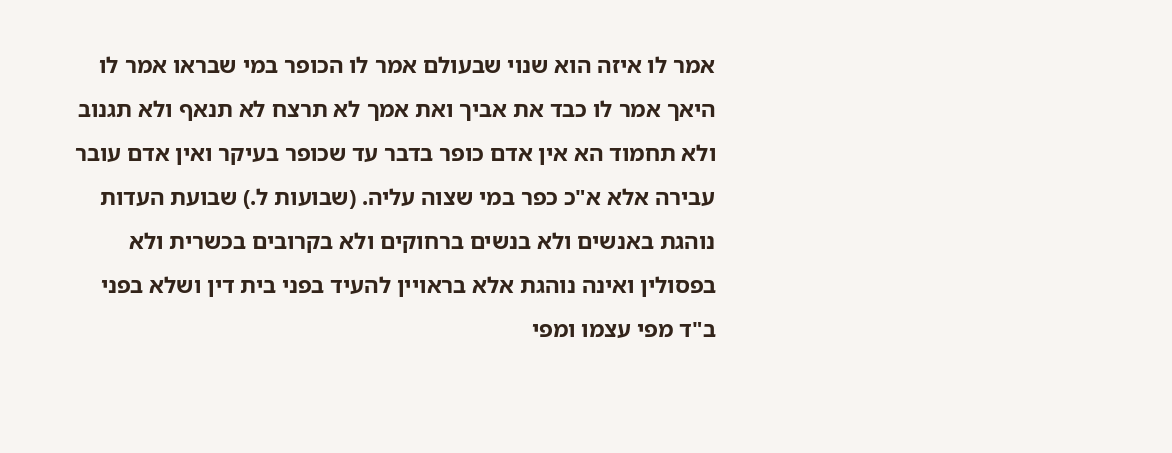אמר לו איזה הוא שנוי שבעולם אמר לו הכופר במי שבראו אמר לו היאך אמר לו כבד את אביך ואת אמך לא תרצח לא תנאף ולא תגנוב ולא תחמוד הא אין אדם כופר בדבר עד שכופר בעיקר ואין אדם עובר עבירה אלא א"כ כפר במי שצוה עליה. (שבועות ל.) שבועת העדות נוהגת באנשים ולא בנשים ברחוקים ולא בקרובים בכשרית ולא בפסולין ואינה נוהגת אלא בראויין להעיד בפני בית דין ושלא בפני ב"ד מפי עצמו ומפי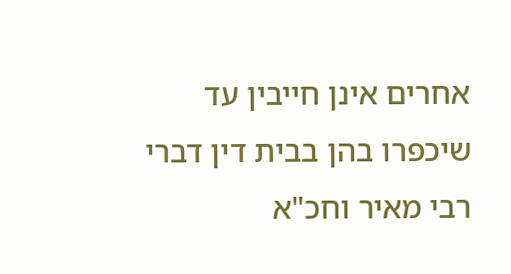אחרים אינן חייבין עד שיכפרו בהן בבית דין דברי רבי מאיר וחכ"א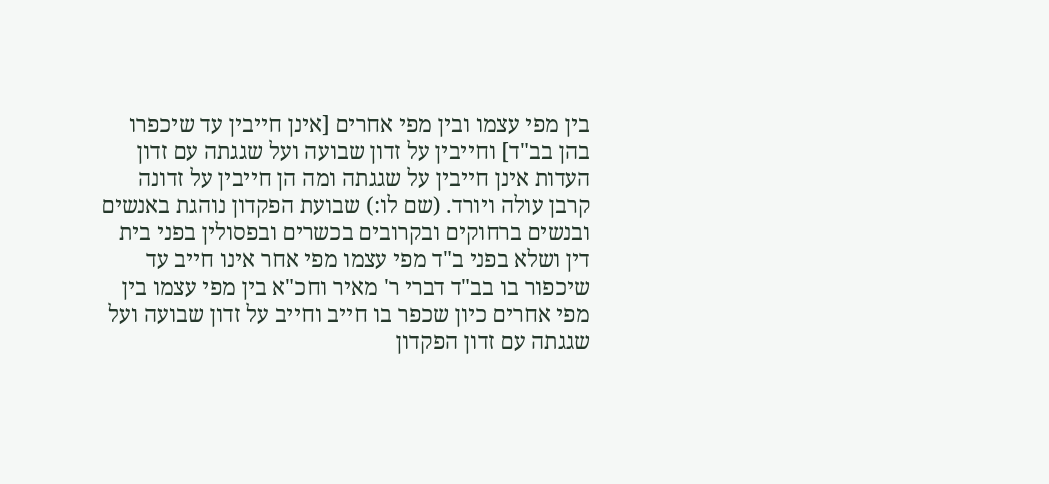בין מפי עצמו ובין מפי אחרים [אינן חייבין עד שיכפרו בהן בב"ד] וחייבין על זדון שבועה ועל שגגתה עם זדון העדות אינן חייבין על שגגתה ומה הן חייבין על זדונה קרבן עולה ויורד. (שם לו:) שבועת הפקדון נוהגת באנשים ובנשים ברחוקים ובקרובים בכשרים ובפסולין בפני בית דין ושלא בפני ב"ד מפי עצמו מפי אחר אינו חייב עד שיכפור בו בב"ד דברי ר' מאיר וחכ"א בין מפי עצמו בין מפי אחרים כיון שכפר בו חייב וחייב על זדון שבועה ועל שגגתה עם זדון הפקדון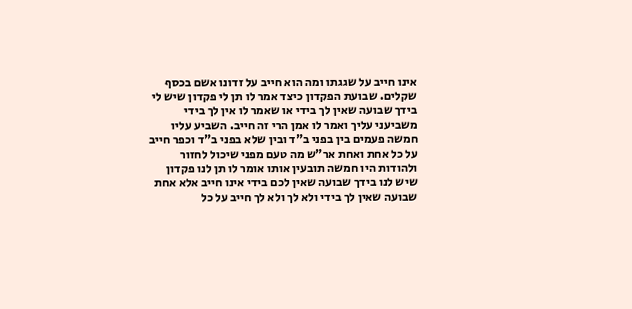אינו חייב על שגגתו ומה הוא חייב על זדונו אשם בכסף שקלים. שבועת הפקדון כיצד אמר לו תן לי פקדון שיש לי בידך שבועה שאין לך בידי או שאמר לו אין לך בידי משביעני עליך ואמר לו אמן הרי זה חייב. השביע עליו חמשה פעמים בין בפני ב"ד ובין שלא בפני ב"ד וכפר חייב על כל אחת ואחת אר"ש מה טעם מפני שיכול לחזור ולהודות היו חמשה תובעין אותו אומר לו תן לנו פקדון שיש לנו בידך שבועה שאין לכם בידי אינו חייב אלא אחת שבועה שאין לך בידי ולא לך ולא לך חייב על כל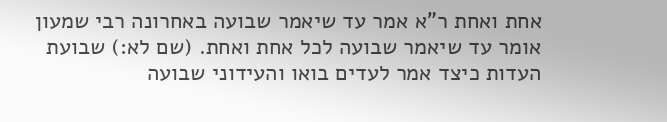אחת ואחת ר"א אמר עד שיאמר שבועה באחרונה רבי שמעון אומר עד שיאמר שבועה לכל אחת ואחת. (שם לא:) שבועת העדות כיצד אמר לעדים בואו והעידוני שבועה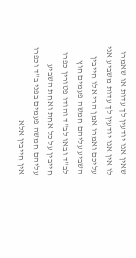שאין אנו יודעין לך עדות או שאמרו לו אין אנו יודעין לך עדות משביע אני עליכם ואמרו אמן הרי אלו חייבין השביע עליהם חמשה פעמים חוץ לב"ד ובאו לב"ד והודו פטורין כפרו חייבין על כל אחת ואחת השביע עליהם חמשה פעמים בפני ב"ד וכפרו אין חייבין אלא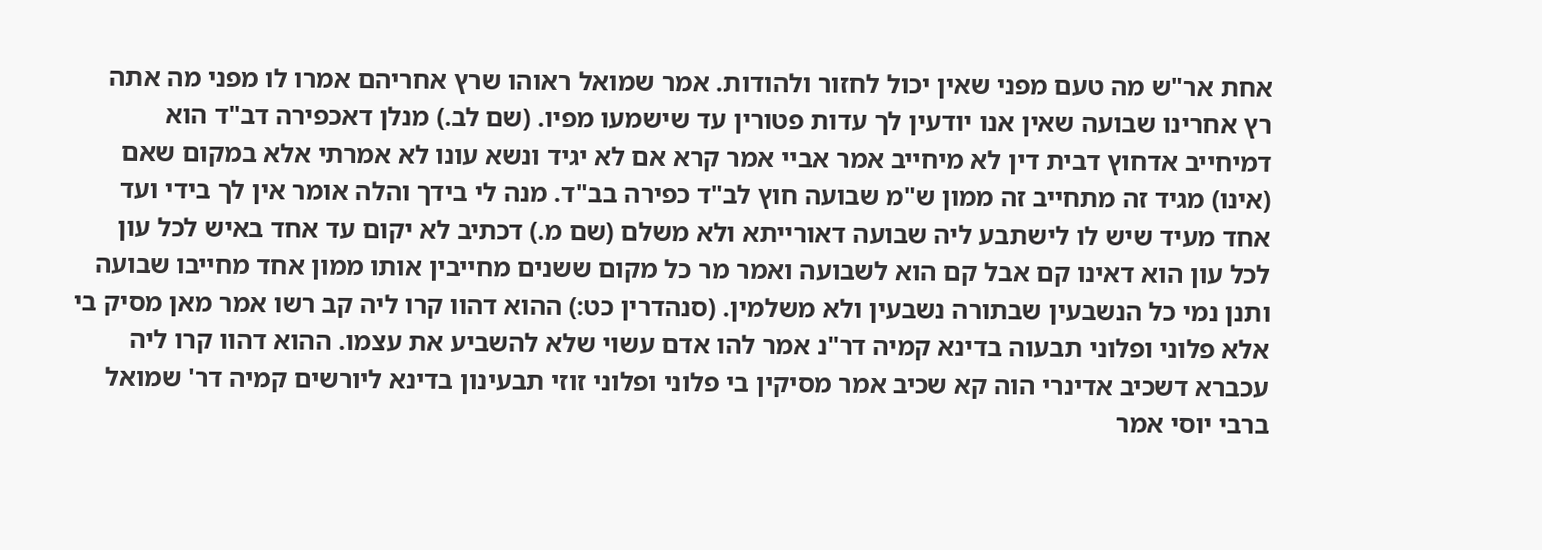אחת אר"ש מה טעם מפני שאין יכול לחזור ולהודות. אמר שמואל ראוהו שרץ אחריהם אמרו לו מפני מה אתה רץ אחרינו שבועה שאין אנו יודעין לך עדות פטורין עד שישמעו מפיו. (שם לב.) מנלן דאכפירה דב"ד הוא דמיחייב אדחוץ דבית דין לא מיחייב אמר אביי אמר קרא אם לא יגיד ונשא עונו לא אמרתי אלא במקום שאם (אינו) מגיד זה מתחייב זה ממון ש"מ שבועה חוץ לב"ד כפירה בב"ד. מנה לי בידך והלה אומר אין לך בידי ועד אחד מעיד שיש לו לישתבע ליה שבועה דאורייתא ולא משלם (שם מ.) דכתיב לא יקום עד אחד באיש לכל עון לכל עון הוא דאינו קם אבל קם הוא לשבועה ואמר מר כל מקום ששנים מחייבין אותו ממון אחד מחייבו שבועה ותנן נמי כל הנשבעין שבתורה נשבעין ולא משלמין. (סנהדרין כט:) ההוא דהוו קרו ליה קב רשו אמר מאן מסיק בי אלא פלוני ופלוני תבעוה בדינא קמיה דר"נ אמר להו אדם עשוי שלא להשביע את עצמו. ההוא דהוו קרו ליה עכברא דשכיב אדינרי הוה קא שכיב אמר מסיקין בי פלוני ופלוני זוזי תבעינון בדינא ליורשים קמיה דר' שמואל ברבי יוסי אמר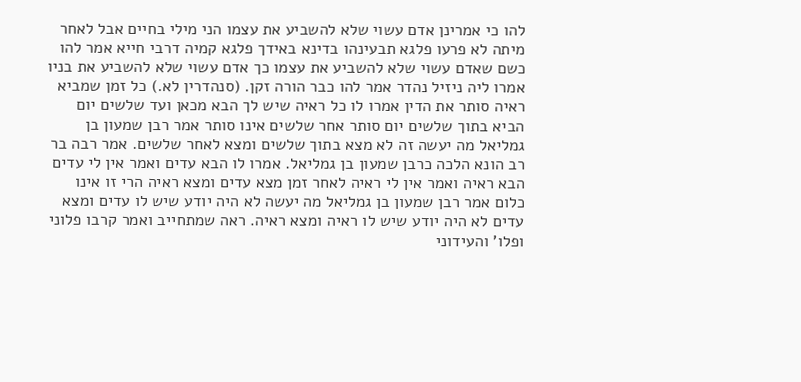להו כי אמרינן אדם עשוי שלא להשביע את עצמו הני מילי בחיים אבל לאחר מיתה לא פרעו פלגא תבעינהו בדינא באידך פלגא קמיה דרבי חייא אמר להו כשם שאדם עשוי שלא להשביע את עצמו כך אדם עשוי שלא להשביע את בניו אמרו ליה ניזיל נהדר אמר להו כבר הורה זקן. (סנהדרין לא.) כל זמן שמביא ראיה סותר את הדין אמרו לו כל ראיה שיש לך הבא מכאן ועד שלשים יום הביא בתוך שלשים יום סותר אחר שלשים אינו סותר אמר רבן שמעון בן גמליאל מה יעשה זה לא מצא בתוך שלשים ומצא לאחר שלשים. אמר רבה בר רב הונא הלכה כרבן שמעון בן גמליאל. אמרו לו הבא עדים ואמר אין לי עדים הבא ראיה ואמר אין לי ראיה לאחר זמן מצא עדים ומצא ראיה הרי זו אינו כלום אמר רבן שמעון בן גמליאל מה יעשה לא היה יודע שיש לו עדים ומצא עדים לא היה יודע שיש לו ראיה ומצא ראיה. ראה שמתחייב ואמר קרבו פלוני ופלו' והעידוני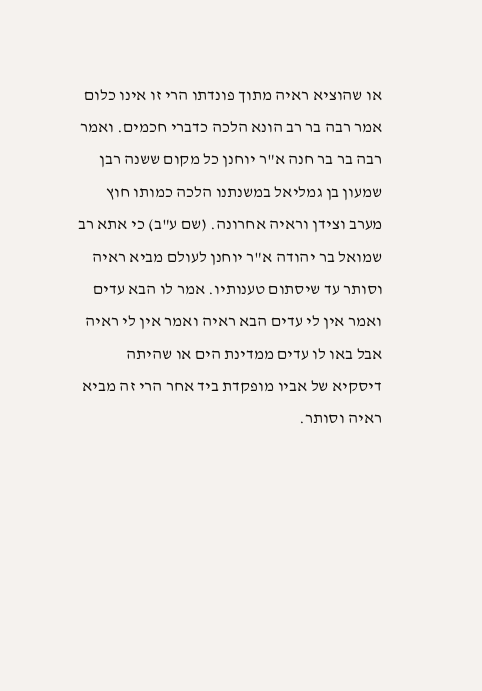או שהוציא ראיה מתוך פונדתו הרי זו אינו כלום אמר רבה בר רב הונא הלכה כדברי חכמים. ואמר רבה בר בר חנה א"ר יוחנן כל מקום ששנה רבן שמעון בן גמליאל במשנתנו הלכה כמותו חוץ מערב וצידן וראיה אחרונה. (שם ע"ב) כי אתא רב שמואל בר יהודה א"ר יוחנן לעולם מביא ראיה וסותר עד שיסתום טענותיו. אמר לו הבא עדים ואמר אין לי עדים הבא ראיה ואמר אין לי ראיה אבל באו לו עדים ממדינת הים או שהיתה דיסקיא של אביו מופקדת ביד אחר הרי זה מביא ראיה וסותר.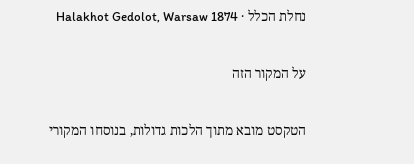נחלת הכלל · Halakhot Gedolot, Warsaw 1874

על המקור הזה

הטקסט מובא מתוך הלכות גדולות, בנוסחו המקורי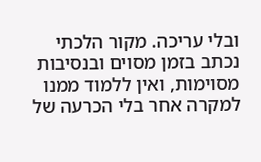ובלי עריכה. מקור הלכתי נכתב בזמן מסוים ובנסיבות מסוימות, ואין ללמוד ממנו למקרה אחר בלי הכרעה של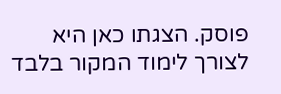פוסק. הצגתו כאן היא לצורך לימוד המקור בלבד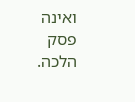ואינה פסק הלכה.